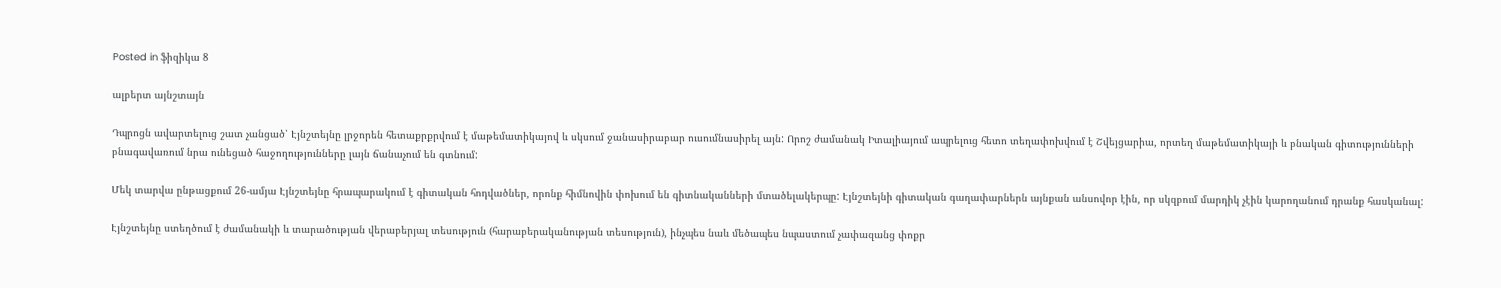Posted in ֆիզիկա 8

ալբերտ այնշտայն

Դպրոցն ավարտելուց շատ չանցած՝ Էյնշտեյնը լրջորեն հետաքրքրվում է մաթեմատիկայով և սկսում ջանասիրաբար ուսումնասիրել այն: Որոշ ժամանակ Իտալիայում ապրելուց հետո տեղափոխվում է Շվեյցարիա, որտեղ մաթեմատիկայի և բնական գիտությունների բնագավառում նրա ունեցած հաջողությունները լայն ճանաչում են գտնում:

Մեկ տարվա ընթացքում 26-ամյա Էյնշտեյնը հրապարակում է գիտական հոդվածներ, որոնք հիմնովին փոխում են գիտնականների մտածելակերպը: Էյնշտեյնի գիտական գաղափարներն այնքան անսովոր էին, որ սկզբում մարդիկ չէին կարողանում դրանք հասկանալ:

Էյնշտեյնը ստեղծում է ժամանակի և տարածության վերաբերյալ տեսություն (հարաբերականության տեսություն), ինչպես նաև մեծապես նպաստում չափազանց փոքր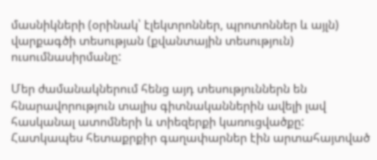մասնիկների (օրինակ՝ էլեկտրոններ, պրոտոններ և այլն) վարքագծի տեսության (քվանտային տեսություն) ուսումնասիրմանը:

Մեր ժամանակներում հենց այդ տեսություններն են հնարավորություն տալիս գիտնականներին ավելի լավ հասկանալ ատոմների և տիեզերքի կառուցվածքը: Հատկապես հետաքրքիր գաղափարներ էին արտահայտված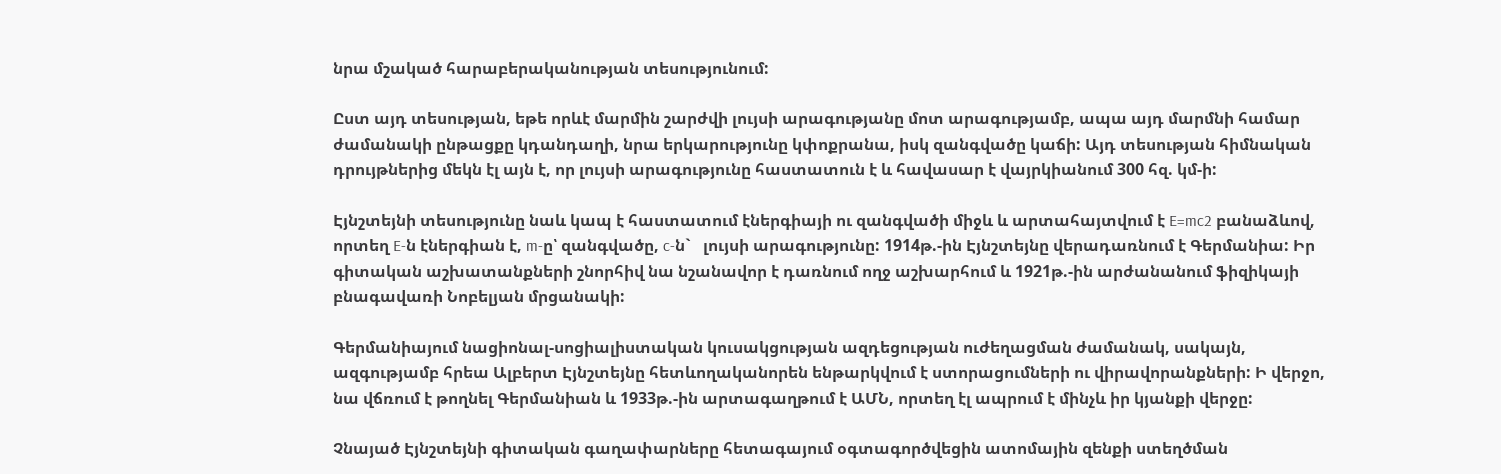նրա մշակած հարաբերականության տեսությունում:

Ըստ այդ տեսության, եթե որևէ մարմին շարժվի լույսի արագությանը մոտ արագությամբ, ապա այդ մարմնի համար ժամանակի ընթացքը կդանդաղի, նրա երկարությունը կփոքրանա, իսկ զանգվածը կաճի: Այդ տեսության հիմնական դրույթներից մեկն էլ այն է, որ լույսի արագությունը հաստատուն է և հավասար է վայրկիանում 300 հզ. կմ-ի:

Էյնշտեյնի տեսությունը նաև կապ է հաստատում էներգիայի ու զանգվածի միջև և արտահայտվում է E=mc2 բանաձևով, որտեղ E-ն էներգիան է, m-ը՝ զանգվածը, c-ն`   լույսի արագությունը: 1914թ.-ին Էյնշտեյնը վերադառնում է Գերմանիա: Իր գիտական աշխատանքների շնորհիվ նա նշանավոր է դառնում ողջ աշխարհում և 1921թ.-ին արժանանում ֆիզիկայի բնագավառի Նոբելյան մրցանակի:

Գերմանիայում նացիոնալ-սոցիալիստական կուսակցության ազդեցության ուժեղացման ժամանակ, սակայն, ազգությամբ հրեա Ալբերտ Էյնշտեյնը հետևողականորեն ենթարկվում է ստորացումների ու վիրավորանքների: Ի վերջո, նա վճռում է թողնել Գերմանիան և 1933թ.-ին արտագաղթում է ԱՄՆ, որտեղ էլ ապրում է մինչև իր կյանքի վերջը:

Չնայած Էյնշտեյնի գիտական գաղափարները հետագայում օգտագործվեցին ատոմային զենքի ստեղծման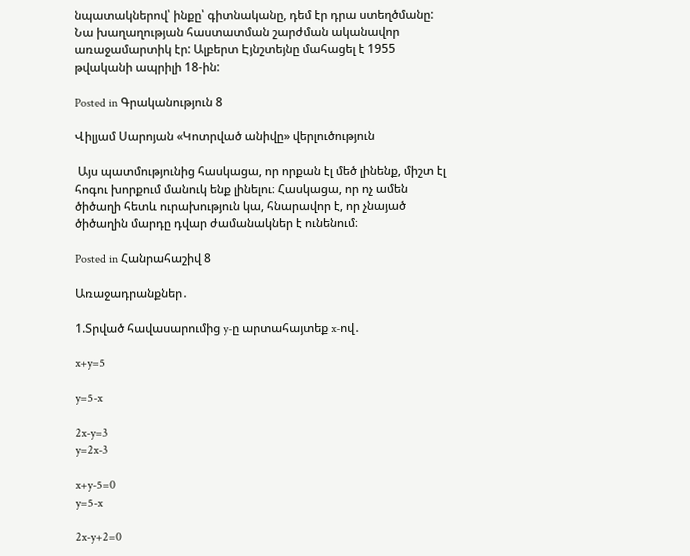նպատակներով՝ ինքը՝ գիտնականը, դեմ էր դրա ստեղծմանը: Նա խաղաղության հաստատման շարժման ականավոր առաջամարտիկ էր: Ալբերտ Էյնշտեյնը մահացել է 1955 թվականի ապրիլի 18-ին:

Posted in Գրականություն 8

Վիլյամ Սարոյան «Կոտրված անիվը» վերլուծություն

 Այս պատմությունից հասկացա, որ որքան էլ մեծ լինենք, միշտ էլ հոգու խորքում մանուկ ենք լինելու։ Հասկացա, որ ոչ ամեն ծիծաղի հետև ուրախություն կա, հնարավոր է, որ չնայած ծիծաղին մարդը դվար ժամանակներ է ունենում։

Posted in Հանրահաշիվ 8

Առաջադրանքներ․

1.Տրված հավասարումից y-ը արտահայտեք x-ով․

x+y=5

y=5-x

2x-y=3
y=2x-3

x+y-5=0
y=5-x

2x-y+2=0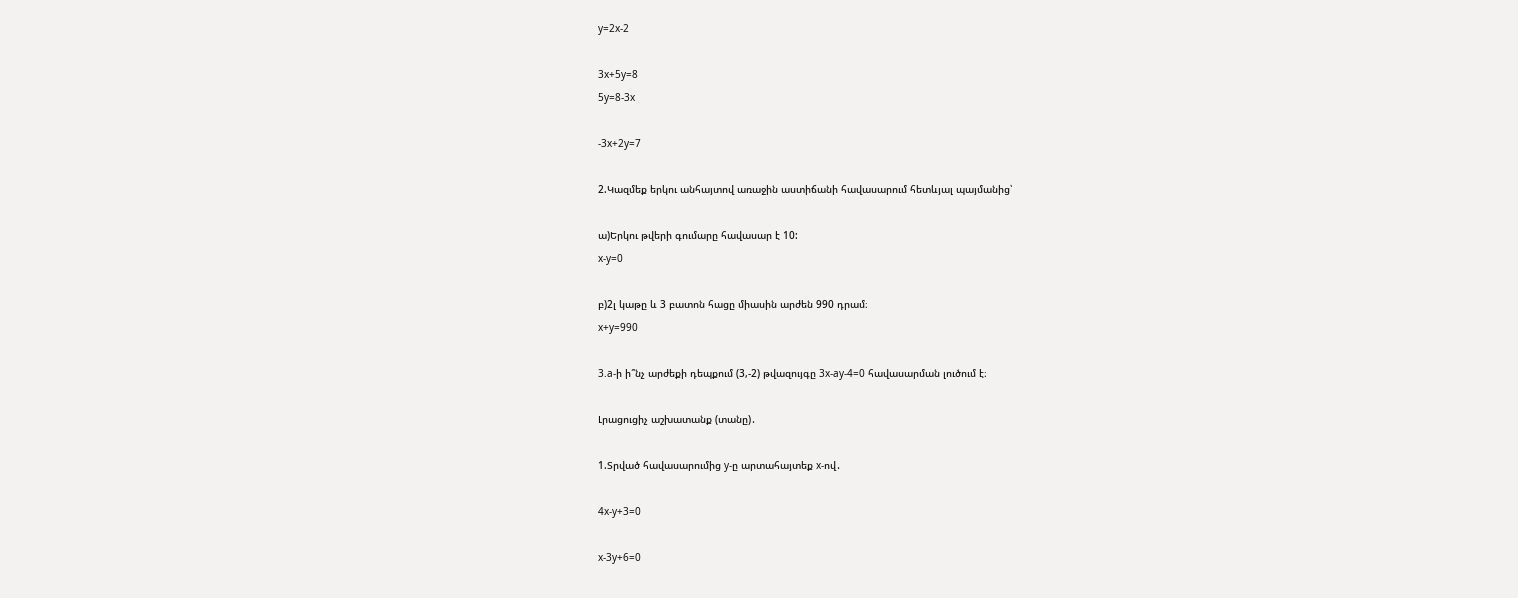y=2x-2

3x+5y=8
5y=8-3x

-3x+2y=7

2.Կազմեք երկու անհայտով առաջին աստիճանի հավասարում հետևյալ պայմանից՝

ա)Երկու թվերի գումարը հավասար է 10:
x-y=0

բ)2լ կաթը և 3 բատոն հացը միասին արժեն 990 դրամ։
x+y=990

3.a-ի ի՞նչ արժեքի դեպքում (3,-2) թվազույգը 3x-ay-4=0 հավասարման լուծում է։

Լրացուցիչ աշխատանք (տանը)․

1.Տրված հավասարումից y-ը արտահայտեք x-ով․

4x-y+3=0

x-3y+6=0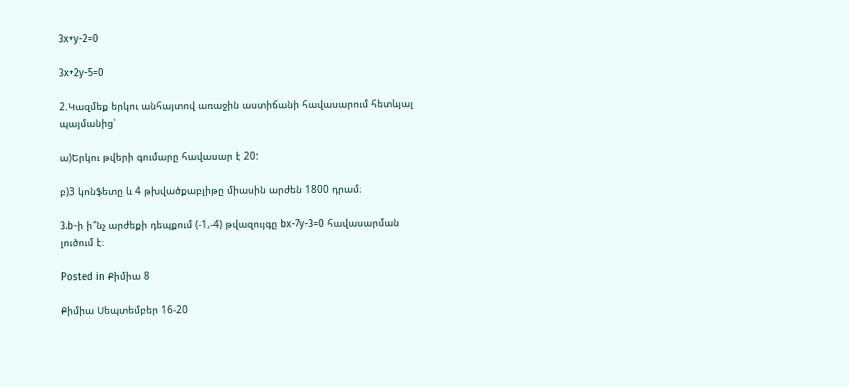3x+y-2=0

3x+2y-5=0

2.Կազմեք երկու անհայտով առաջին աստիճանի հավասարում հետևյալ պայմանից՝

ա)Երկու թվերի գումարը հավասար է 20:

բ)3 կոնֆետը և 4 թխվածքաբլիթը միասին արժեն 1800 դրամ։

3.b-ի ի՞նչ արժեքի դեպքում (-1,-4) թվազույգը bx-7y-3=0 հավասարման լուծում է։

Posted in Քիմիա 8

Քիմիա Սեպտեմբեր 16-20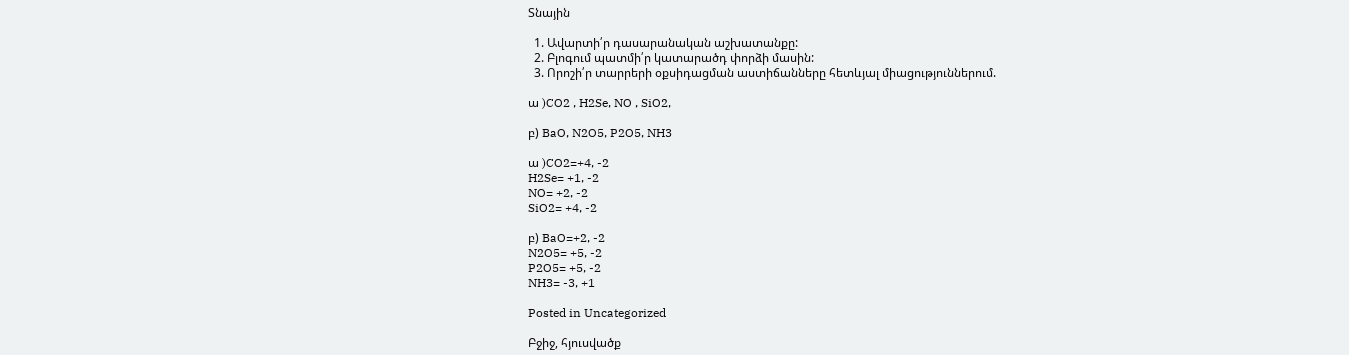Տնային

  1. Ավարտի՛ր դասարանական աշխատանքը:
  2. Բլոգում պատմի՛ր կատարածդ փորձի մասին:
  3. Որոշի՛ր տարրերի օքսիդացման աստիճանները հետևյալ միացություններում.

ա )CO2 , H2Se, NO , SiO2,

բ) BaO, N2O5, P2O5, NH3

ա )CO2=+4, -2
H2Se= +1, -2
NO= +2, -2
SiO2= +4, -2

բ) BaO=+2, -2
N2O5= +5, -2
P2O5= +5, -2
NH3= -3, +1

Posted in Uncategorized

Բջիջ, հյուսվածք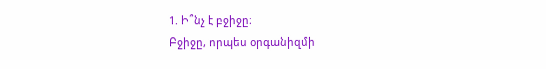1. Ի՞նչ է բջիջը։
Բջիջը, որպես օրգանիզմի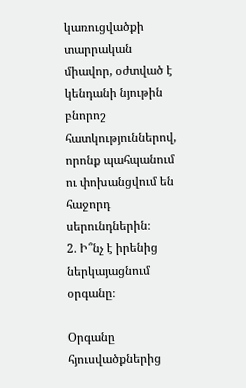կառուցվածքի տարրական միավոր, օժտված է կենդանի նյութին բնորոշ հատկություններով, որոնք պահպանում ու փոխանցվում են հաջորդ սերունդներին։
2․ Ի՞նչ է իրենից ներկայացնում օրգանը։

Օրգանը հյուսվածքներից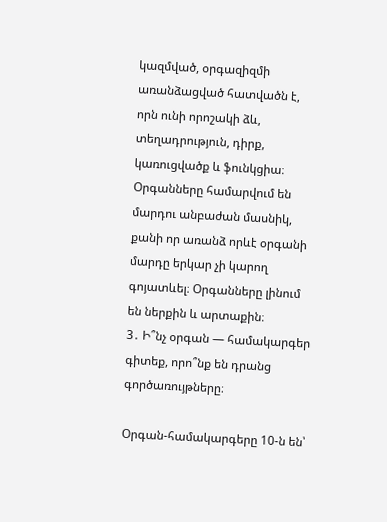կազմված, օրգազիզմի առանձացված հատվածն է, որն ունի որոշակի ձև, տեղադրություն, դիրք, կառուցվածք և ֆունկցիա։ Օրգանները համարվում են մարդու անբաժան մասնիկ, քանի որ առանձ որևէ օրգանի մարդը երկար չի կարող գոյատևել։ Օրգանները լինում են ներքին և արտաքին։
3․ Ի՞նչ օրգան — համակարգեր գիտեք, որո՞նք են դրանց գործառույթները։

Օրգան-համակարգերը 10-ն են՝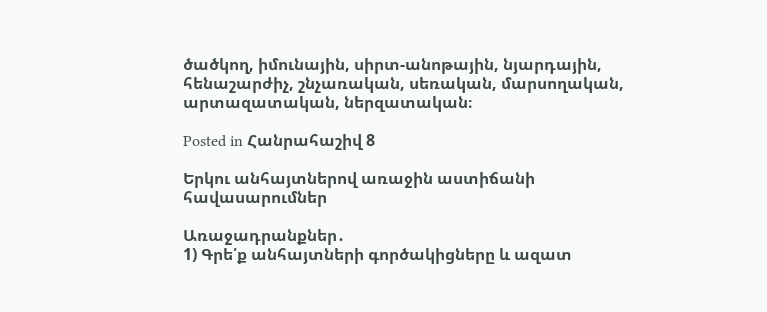ծածկող, իմունային, սիրտ-անոթային, նյարդային, հենաշարժիչ, շնչառական, սեռական, մարսողական, արտազատական, ներզատական։

Posted in Հանրահաշիվ 8

Երկու անհայտներով առաջին աստիճանի հավասարումներ

Առաջադրանքներ․
1) Գրե՛ք անհայտների գործակիցները և ազատ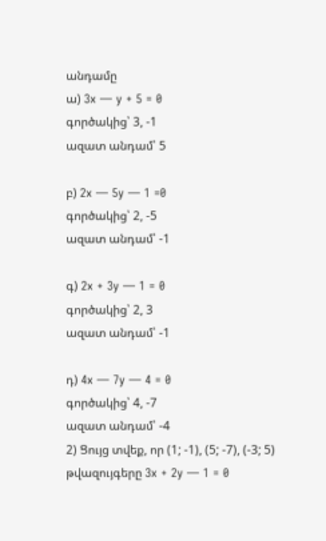անդամը
ա) 3x — y + 5 = 0
գործակից՝ 3, -1
ազատ անդամ՝ 5

բ) 2x — 5y — 1 =0
գործակից՝ 2, -5
ազատ անդամ՝ -1

գ) 2x + 3y — 1 = 0
գործակից՝ 2, 3
ազատ անդամ՝ -1

դ) 4x — 7y — 4 = 0
գործակից՝ 4, -7
ազատ անդամ՝ -4
2) Ցույց տվեք, որ (1; -1), (5; -7), (-3; 5) թվազույգերը 3x + 2y — 1 = 0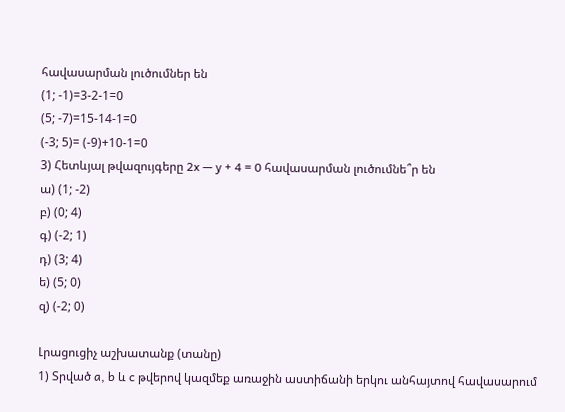հավասարման լուծումներ են
(1; -1)=3-2-1=0
(5; -7)=15-14-1=0
(-3; 5)= (-9)+10-1=0
3) Հետևյալ թվազույգերը 2x — y + 4 = 0 հավասարման լուծումնե՞ր են
ա) (1; -2)
բ) (0; 4)
գ) (-2; 1)
դ) (3; 4)
ե) (5; 0)
զ) (-2; 0)

Լրացուցիչ աշխատանք (տանը)
1) Տրված a, b և c թվերով կազմեք առաջին աստիճանի երկու անհայտով հավասարում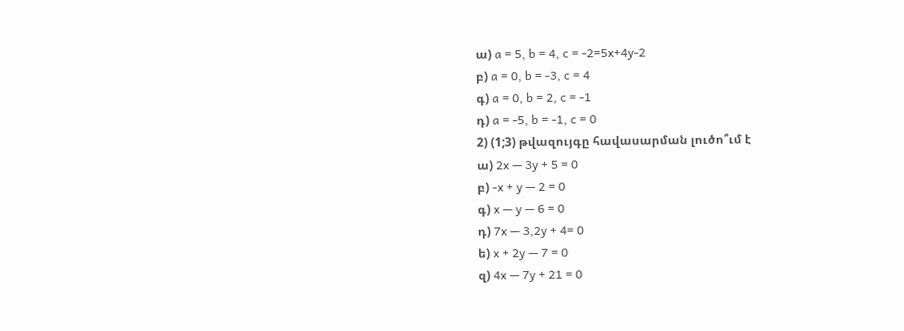ա) a = 5, b = 4, c = -2=5x+4y-2
բ) a = 0, b = -3, c = 4
գ) a = 0, b = 2, c = -1
դ) a = -5, b = -1, c = 0
2) (1;3) թվազույգը հավասարման լուծո՞ւմ է
ա) 2x — 3y + 5 = 0
բ) -x + y — 2 = 0
գ) x — y — 6 = 0
դ) 7x — 3,2y + 4= 0
ե) x + 2y — 7 = 0
զ) 4x — 7y + 21 = 0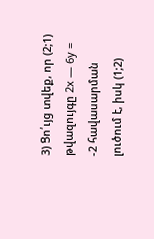3) Ցո՛ւյց տվեք, որ (2;1) թվազույգը 2x — 6y = -2 հավասարման լուծում է, իսկ (1;2)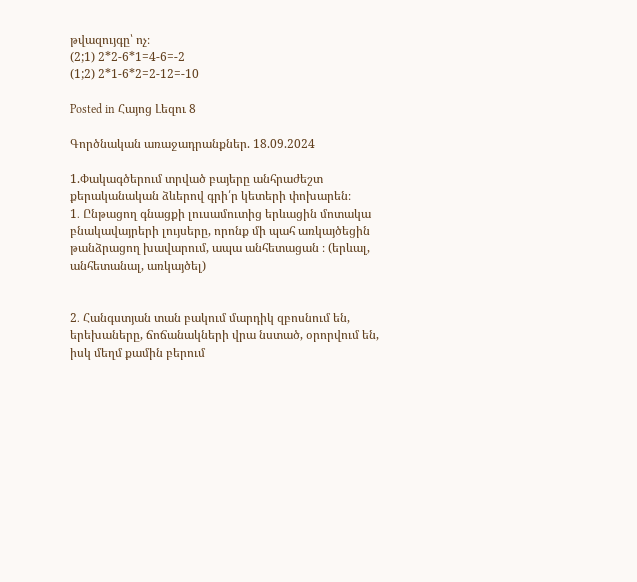թվազույգը՝ ոչ։
(2;1) 2*2-6*1=4-6=-2
(1;2) 2*1-6*2=2-12=-10

Posted in Հայոց Լեզու 8

Գործնական առաջադրանքներ. 18.09.2024

1.Փակագծերում տրված բայերը անհրաժեշտ քերականական ձևերով գրի՛ր կետերի փոխարեն։
1․ Ընթացող գնացքի լուսամուտից երևացին մոտակա բնակավայրերի լույսերը, որոնք մի պահ առկայծեցին թանձրացող խավարում, ապա անհետացան ։ (երևալ, անհետանալ, առկայծել)


2․ Հանգստյան տան բակում մարդիկ զբոսնում են, երեխաները, ճոճանակների վրա նստած, օրորվում են, իսկ մեղմ քամին բերում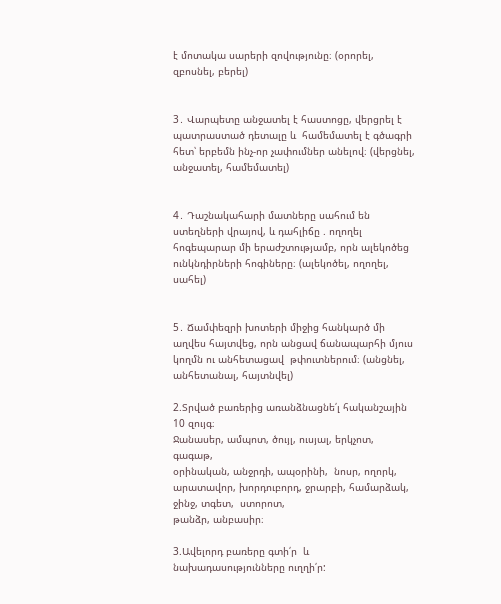է մոտակա սարերի զովությունը։ (օրորել, զբոսնել, բերել)


3․ Վարպետը անջատել է հաստոցը, վերցրել է պատրաստած դետալը և  համեմատել է գծագրի հետ՝ երբեմն ինչ-որ չափումներ անելով։ (վերցնել, անջատել, համեմատել)


4․ Դաշնակահարի մատները սահում են ստեղների վրայով, և դահլիճը . ողողել հոգեպարար մի երաժշտությամբ, որն ալեկոծեց ունկնդիրների հոգիները։ (ալեկոծել, ողողել, սահել)


5․ Ճամփեզրի խոտերի միջից հանկարծ մի աղվես հայտվեց, որն անցավ ճանապարհի մյուս կողմն ու անհետացավ  թփուտներում։ (անցնել, անհետանալ, հայտնվել)

2.Տրված բառերից առանձնացնե՛լ հականշային 10 զույգ։
Ջանասեր, ամպոտ, ծույլ, ուսյալ, երկչոտ,  գագաթ,
օրինական, անջրդի, ապօրինի,  նոսր, ողորկ,
արատավոր, խորդուբորդ, ջրարբի, համարձակ, ջինջ, տգետ,  ստորոտ,
թանձր, անբասիր։

3.Ավելորդ բառերը գտի՛ր  և նախադասությունները ուղղի՛ր: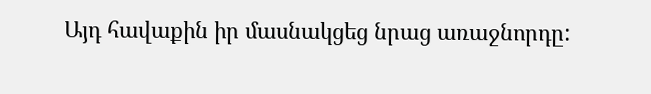Այդ հավաքին իր մասնակցեց նրաց առաջնորդը: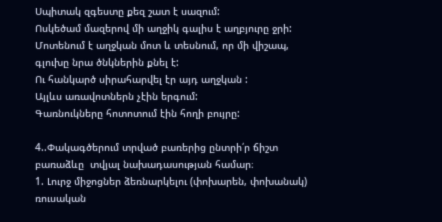Սպիտակ զգեստը քեզ շատ է սազում:
Ոսկեծամ մազերով մի աղջիկ գալիս է աղբյուրը ջրի:
Մոտենում է աղջկան մոտ և տեսնում, որ մի վիշապ, գլուխը նրա ծնկներին քնել է:
Ու հանկարծ սիրահարվել էր այդ աղջկան :
Այլևս առավոտներն չէին երգում:
Գառնուկները հոտոտում էին հողի բույրը:

4..Փակագծերում տրված բառերից ընտրի՛ր ճիշտ բառաձևը  տվյալ նախադասության համար։
1. Լուրջ միջոցներ ձեռնարկելու (փոխարեն, փոխանակ) ռուսական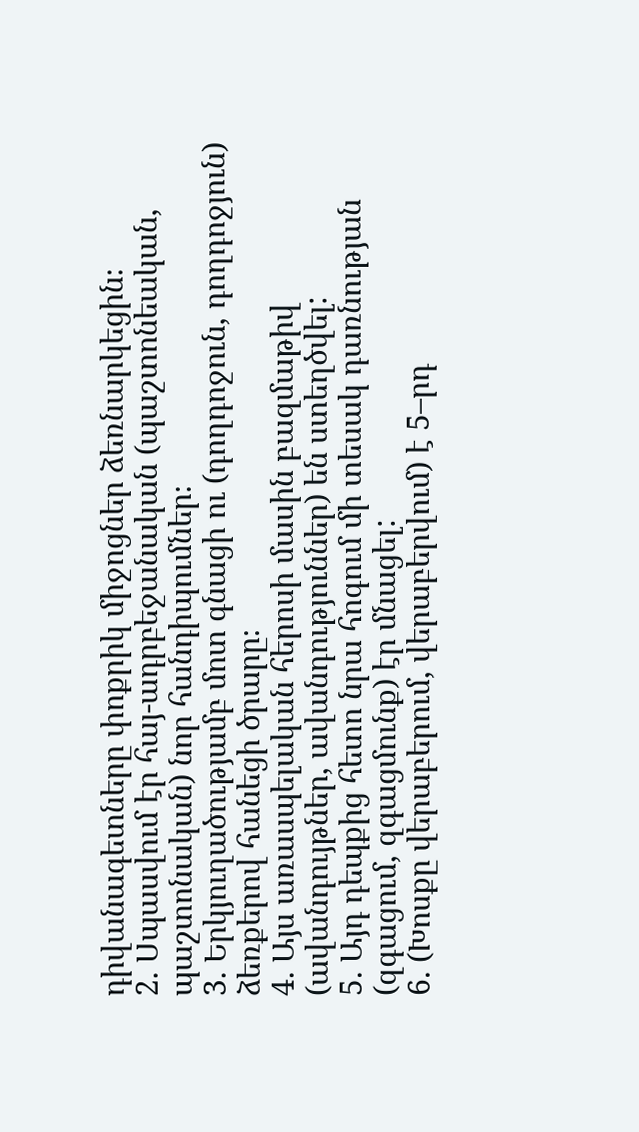դիվանագետները փոքրիկ միջոցներ ձեռնարկեցին։
2. Սպասվում էր հայ-ադրբեջանական (պաշտոնեական, պաշտոնական) նոր հանդիպումներ։
3. Երկյուղածությամբ մոտ գնացի ու (դողդոջուն, դողդոջյուն) ձեռքերով հանեցի ծրարը։
4. Այս առասպելական հերոսի մասին բազմաթիվ (ավանդույթներ, ավանդություններ) են ստեղծվել:
5. Այդ դեպքից հետո նրա հոգում մի տեսակ դառնության (զգացում, զգացմունք) էր մնացել:
6. (Խոսքը վերաբերում, վերաբերվում) է 5–րդ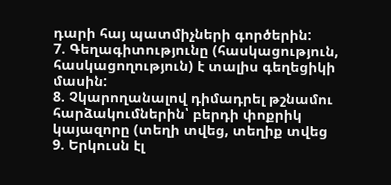դարի հայ պատմիչների գործերին:
7. Գեղագիտությունը (հասկացություն, հասկացողություն) է տալիս գեղեցիկի մասին:
8. Չկարողանալով դիմադրել թշնամու հարձակումներին՝ բերդի փոքրիկ կայազորը (տեղի տվեց, տեղիք տվեց
9. Երկուսն էլ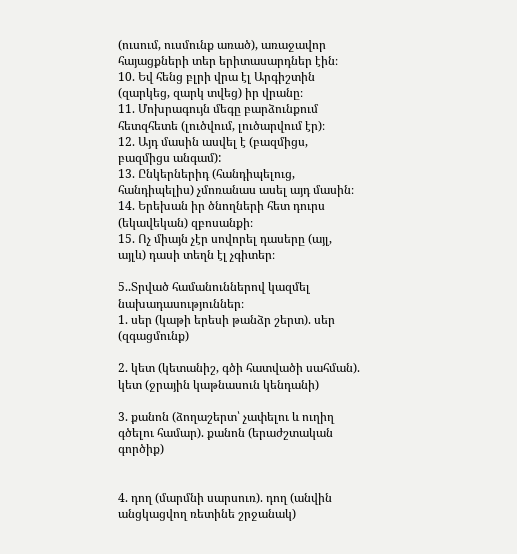(ուսում, ուսմունք առած), առաջավոր հայացքների տեր երիտասարդներ էին։
10. Եվ հենց բլրի վրա էլ Արգիշտին (զարկեց, զարկ տվեց) իր վրանը։
11. Մոխրագույն մեգը բարձունքում հետզհետե (լուծվում, լուծարվում էր)։
12. Այդ մասին ասվել է (բազմիցս, բազմիցս անգամ):
13. Ընկերներիդ (հանդիպելուց, հանդիպելիս) չմոռանաս ասել այդ մասին։
14. Երեխան իր ծնողների հետ դուրս (եկավեկան) զբոսանքի։
15. Ոչ միայն չէր սովորել դասերը (այլ, այլև) դասի տեղն էլ չգիտեր։

5..Տրված համանուններով կազմել նախադասություններ։
1. սեր (կաթի երեսի թանձր շերտ). սեր (զգացմունք)

2. կետ (կետանիշ, գծի հատվածի սահման). կետ (ջրային կաթնասուն կենդանի)

3. քանոն (ձողաշերտ՝ չափելու և ուղիղ գծելու համար). քանոն (երաժշտական
գործիք)


4. դող (մարմնի սարսուռ). դող (անվին անցկացվող ռետինե շրջանակ)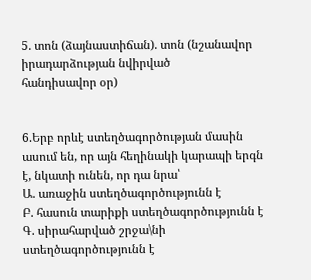5. տոն (ձայնաստիճան). տոն (նշանավոր իրադարձության նվիրված
հանդիսավոր օր)


6.Երբ որևէ ստեղծագործության մասին ասում են, որ այն հեղինակի կարապի երգն է, նկատի ունեն, որ դա նրա՝
Ա. առաջին ստեղծագործությունն է
Բ. հասուն տարիքի ստեղծագործությունն է
Գ. սիրահարված շրջա\նի ստեղծագործությունն է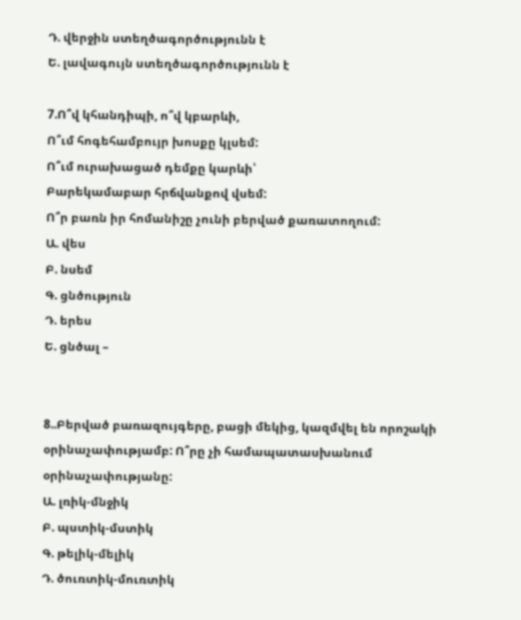Դ. վերջին ստեղծագործությունն է
Ե. լավագույն ստեղծագործությունն է

7.Ո՞վ կհանդիպի, ո՞վ կբարևի,
Ո՞ւմ հոգեհամբույր խոսքը կլսեմ:
Ո՞ւմ ուրախացած դեմքը կարևի՝
Բարեկամաբար հրճվանքով վսեմ:
Ո՞ր բառն իր հոմանիշը չունի բերված քառատողում:
Ա. վես
Բ. նսեմ
Գ. ցնծություն
Դ. երես
Ե. ցնծալ –


8..Բերված բառազույգերը, բացի մեկից, կազմվել են որոշակի օրինաչափությամբ: Ո՞րը չի համապատասխանում օրինաչափությանը:
Ա. լռիկ-մնջիկ
Բ. պստիկ-մստիկ
Գ. թելիկ-մելիկ
Դ. ծուռտիկ-մուռտիկ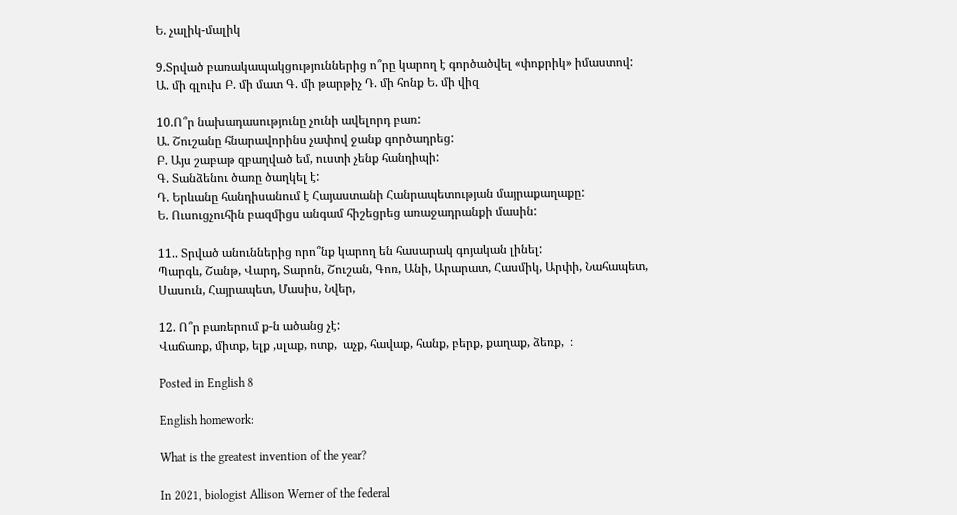Ե. չալիկ-մալիկ

9.Տրված բառակապակցություններից ո՞րը կարող է գործածվել «փոքրիկ» իմաստով:
Ա. մի գլուխ Բ. մի մատ Գ. մի թարթիչ Դ. մի հոնք Ե. մի վիզ

10.Ո՞ր նախադասությունը չունի ավելորդ բառ:
Ա. Շուշանը հնարավորինս չափով ջանք գործադրեց:
Բ. Այս շաբաթ զբաղված եմ, ուստի չենք հանդիպի:
Գ. Տանձենու ծառը ծաղկել է:
Դ. Երևանը հանդիսանում է Հայաստանի Հանրապետության մայրաքաղաքը:
Ե. Ուսուցչուհին բազմիցս անգամ հիշեցրեց առաջադրանքի մասին:

11.. Տրված անուններից որո՞նք կարող են հասարակ գոյական լինել:
Պարգև, Շանթ, Վարդ, Տարոն, Շուշան, Գոռ, Անի, Արարատ, Հասմիկ, Արփի, Նահապետ, Սասուն, Հայրապետ, Մասիս, Նվեր,

12. Ո՞ր բառերում ք-ն ածանց չէ:
Վաճառք, միտք, ելք ,սլաք, ոտք,  աչք, հավաք, հանք, բերք, քաղաք, ձեռք,  ։

Posted in English 8

English homework:

What is the greatest invention of the year?

In 2021, biologist Allison Werner of the federal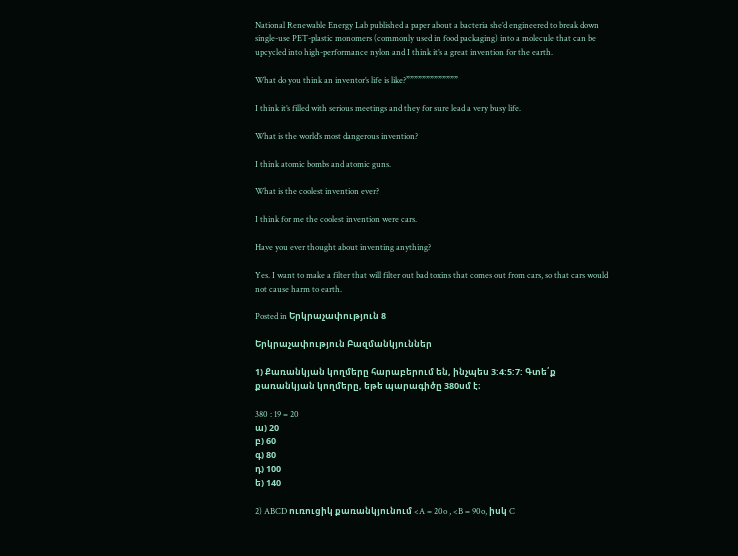National Renewable Energy Lab published a paper about a bacteria she’d engineered to break down single-use PET-plastic monomers (commonly used in food packaging) into a molecule that can be upcycled into high-performance nylon and I think it’s a great invention for the earth.

What do you think an inventor’s life is like?”””””””””””””

I think it’s filled with serious meetings and they for sure lead a very busy life.

What is the world’s most dangerous invention?

I think atomic bombs and atomic guns.

What is the coolest invention ever?

I think for me the coolest invention were cars.

Have you ever thought about inventing anything?

Yes. I want to make a filter that will filter out bad toxins that comes out from cars, so that cars would not cause harm to earth.

Posted in Երկրաչափություն 8

Երկրաչափություն Բազմանկյուններ

1) Քառանկյան կողմերը հարաբերում են, ինչպես 3:4:5:7: Գտե՛ք քառանկյան կողմերը, եթե պարագիծը 380սմ է։

380 : 19 = 20
ա) 20
բ) 60
գ) 80
դ) 100
ե) 140

2) ABCD ուռուցիկ քառանկյունում <A = 20o , <B = 90o, իսկ C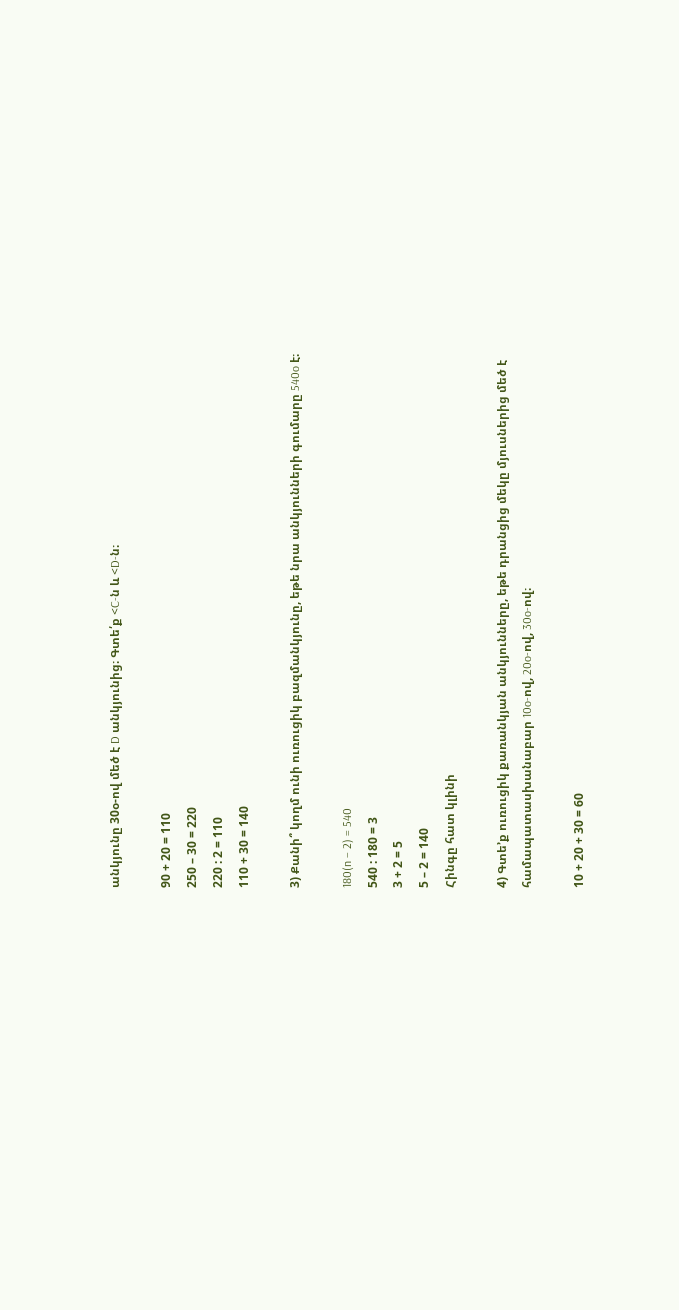անկյունը 30օ-ով մեծ է D անկյունից։ Գտե՛ք <C-ն և <D-ն։

90 + 20 = 110
250 – 30 = 220
220 : 2 = 110
110 + 30 = 140

3) Քանի՞ կողմ ունի ուռուցիկ բազմանկյունը, եթե նրա անկյունների գումարը 540o է։

180(n – 2) = 540
540 : 180 = 3
3 + 2 = 5
5 – 2 = 140
Հինգը հատ կլինի

4) Գտե’ք ուռուցիկ քառանկյան անկյունները, եթե դրանցից մեկը մյուսներից մեծ է համապատասխանաբար 10o-ով, 20o-ով, 30o-ով։

10 + 20 + 30 = 60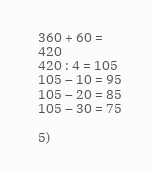360 + 60 = 420
420 : 4 = 105
105 – 10 = 95
105 – 20 = 85
105 – 30 = 75

5)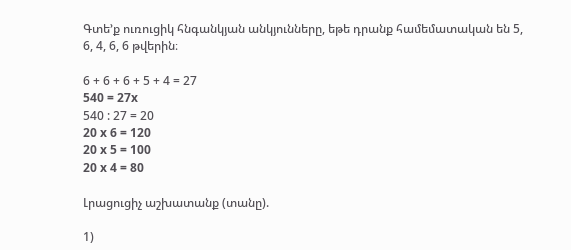Գտե’ք ուռուցիկ հնգանկյան անկյունները, եթե դրանք համեմատական են 5, 6, 4, 6, 6 թվերին։

6 + 6 + 6 + 5 + 4 = 27
540 = 27x
540 : 27 = 20
20 x 6 = 120
20 x 5 = 100
20 x 4 = 80

Լրացուցիչ աշխատանք (տանը).

1)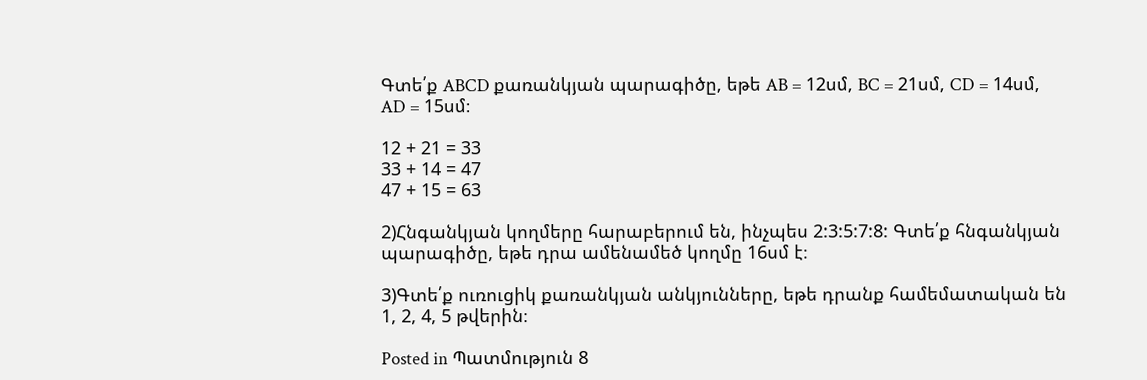Գտե՛ք ABCD քառանկյան պարագիծը, եթե AB = 12սմ, BC = 21սմ, CD = 14սմ, AD = 15սմ։

12 + 21 = 33
33 + 14 = 47
47 + 15 = 63

2)Հնգանկյան կողմերը հարաբերում են, ինչպես 2:3:5:7:8: Գտե՛ք հնգանկյան պարագիծը, եթե դրա ամենամեծ կողմը 16սմ է։

3)Գտե՛ք ուռուցիկ քառանկյան անկյունները, եթե դրանք համեմատական են 1, 2, 4, 5 թվերին։

Posted in Պատմություն 8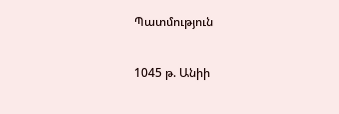Պատմություն

1045 թ. Անիի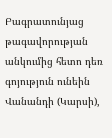Բագրատունյաց թագավորության անկումից հետո դեռ գոյություն ունեին Վանանդի (Կարսի),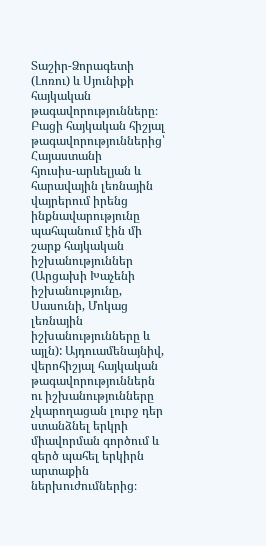Տաշիր-Ձորագետի (Լոռու) և Սյունիքի հայկական թագավորությունները։
Բացի հայկական հիշյալ թագավորություններից՝ Հայաստանի
հյուսիս-արևելյան և հարավային լեռնային վայրերում իրենց ինքնավարությունը պահպանում էին մի շարք հայկական իշխանություններ (Արցախի Խաչենի իշխանությունը, Սասունի, Մոկաց լեռնային իշխանությունները և այլն): Այդուամենայնիվ, վերոհիշյալ հայկական թագավորություններն ու իշխանությունները չկարողացան լուրջ դեր ստանձնել երկրի միավորման գործում և զերծ պահել երկիրն արտաքին ներխուժումներից։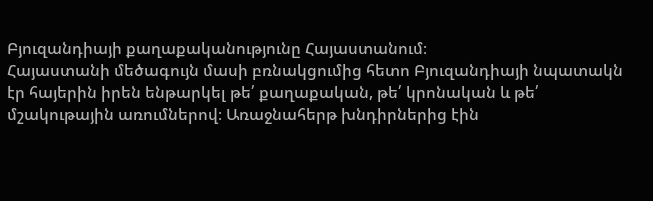Բյուզանդիայի քաղաքականությունը Հայաստանում։
Հայաստանի մեծագույն մասի բռնակցումից հետո Բյուզանդիայի նպատակն էր հայերին իրեն ենթարկել թե՛ քաղաքական, թե՛ կրոնական և թե՛ մշակութային առումներով։ Առաջնահերթ խնդիրներից էին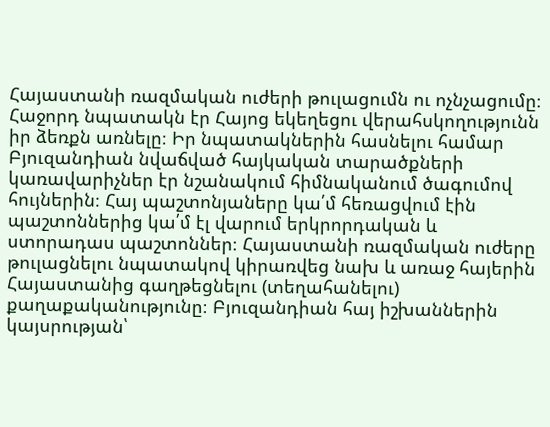Հայաստանի ռազմական ուժերի թուլացումն ու ոչնչացումը։ Հաջորդ նպատակն էր Հայոց եկեղեցու վերահսկողությունն իր ձեռքն առնելը։ Իր նպատակներին հասնելու համար Բյուզանդիան նվաճված հայկական տարածքների կառավարիչներ էր նշանակում հիմնականում ծագումով հույներին։ Հայ պաշտոնյաները կա՛մ հեռացվում էին պաշտոններից կա՛մ էլ վարում երկրորդական և ստորադաս պաշտոններ։ Հայաստանի ռազմական ուժերը թուլացնելու նպատակով կիրառվեց նախ և առաջ հայերին Հայաստանից գաղթեցնելու (տեղահանելու) քաղաքականությունը։ Բյուզանդիան հայ իշխաններին կայսրության՝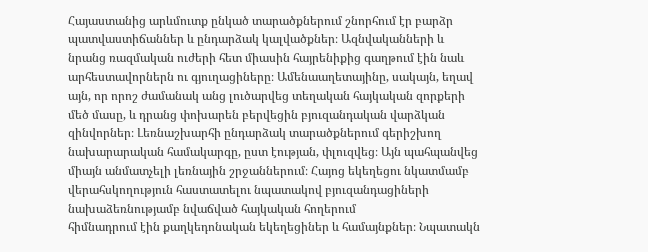Հայաստանից արևմուտք ընկած տարածքներում շնորհում էր բարձր պատվաստիճաններ և ընդարձակ կալվածքներ։ Ազնվականների և նրանց ռազմական ուժերի հետ միասին հայրենիքից գաղթում էին նաև արհեստավորներն ու գյուղացիները։ Ամենաաղետայինը, սակայն, եղավ այն, որ որոշ ժամանակ անց լուծարվեց տեղական հայկական զորքերի մեծ մասը, և դրանց փոխարեն բերվեցին բյուզանդական վարձկան զինվորներ։ Լեռնաշխարհի ընդարձակ տարածքներում գերիշխող նախարարական համակարգը, ըստ էության, փլուզվեց։ Այն պահպանվեց միայն անմատչելի լեռնային շրջաններում։ Հայոց եկեղեցու նկատմամբ վերահսկողություն հաստատելու նպատակով բյուզանդացիների նախաձեռնությամբ նվաճված հայկական հողերում
հիմնադրում էին քաղկեդոնական եկեղեցիներ և համայնքներ։ Նպատակն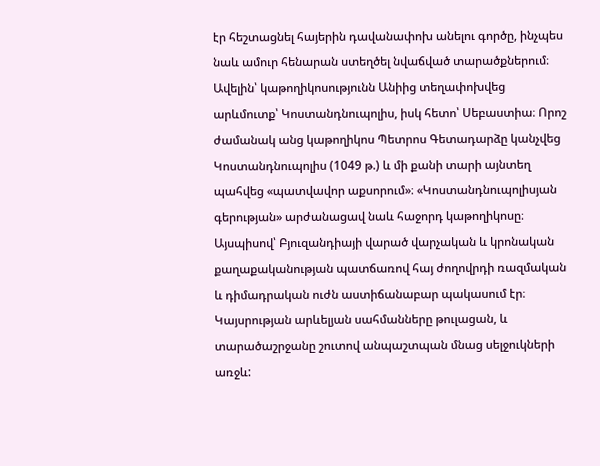էր հեշտացնել հայերին դավանափոխ անելու գործը, ինչպես նաև ամուր հենարան ստեղծել նվաճված տարածքներում։ Ավելին՝ կաթողիկոսությունն Անիից տեղափոխվեց արևմուտք՝ Կոստանդնուպոլիս, իսկ հետո՝ Սեբաստիա։ Որոշ ժամանակ անց կաթողիկոս Պետրոս Գետադարձը կանչվեց Կոստանդնուպոլիս (1049 թ.) և մի քանի տարի այնտեղ պահվեց «պատվավոր աքսորում»։ «Կոստանդնուպոլիսյան
գերության» արժանացավ նաև հաջորդ կաթողիկոսը։ Այսպիսով՝ Բյուզանդիայի վարած վարչական և կրոնական քաղաքականության պատճառով հայ ժողովրդի ռազմական և դիմադրական ուժն աստիճանաբար պակասում էր։ Կայսրության արևելյան սահմանները թուլացան, և տարածաշրջանը շուտով անպաշտպան մնաց սելջուկների առջև: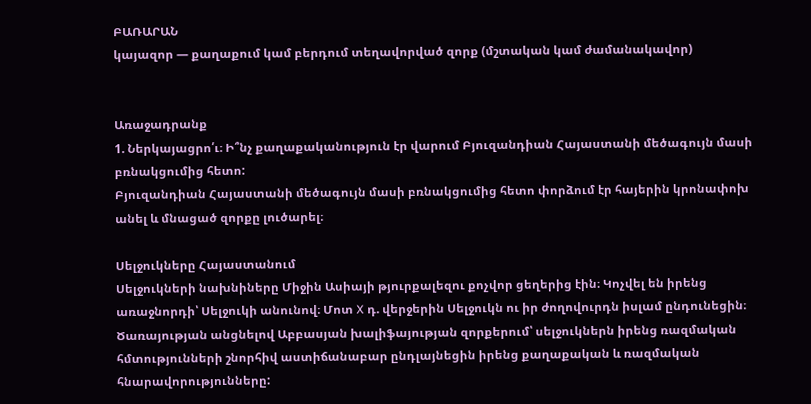ԲԱՌԱՐԱՆ
կայազոր — քաղաքում կամ բերդում տեղավորված զորք (մշտական կամ ժամանակավոր)


Առաջադրանք
1. Ներկայացրո՛ւ։ Ի՞նչ քաղաքականություն էր վարում Բյուզանդիան Հայաստանի մեծագույն մասի բռնակցումից հետո:
Բյուզանդիան Հայաստանի մեծագույն մասի բռնակցումից հետո փորձում էր հայերին կրոնափոխ անել և մնացած զորքը լուծարել։

Սելջուկները Հայաստանում
Սելջուկների նախնիները Միջին Ասիայի թյուրքալեզու քոչվոր ցեղերից էին։ Կոչվել են իրենց առաջնորդի՝ Սելջուկի անունով։ Մոտ X դ. վերջերին Սելջուկն ու իր ժողովուրդն իսլամ ընդունեցին։ Ծառայության անցնելով Աբբասյան խալիֆայության զորքերում՝ սելջուկներն իրենց ռազմական հմտությունների շնորհիվ աստիճանաբար ընդլայնեցին իրենց քաղաքական և ռազմական հնարավորությունները: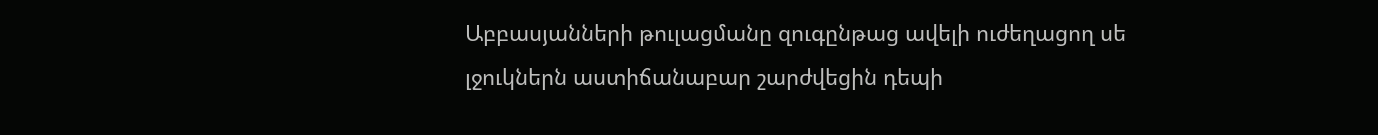Աբբասյանների թուլացմանը զուգընթաց ավելի ուժեղացող սե լջուկներն աստիճանաբար շարժվեցին դեպի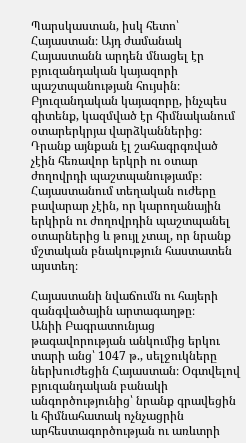Պարսկաստան, իսկ հետո՝ Հայաստան։ Այդ ժամանակ Հայաստանն արդեն մնացել էր բյուզանդական կայազորի պաշտպանության հույսին։ Բյուզանդական կայազորը, ինչպես գիտենք, կազմված էր հիմնականում օտարերկրյա վարձկաններից։ Դրանք այնքան էլ շահագրգռված չէին հեռավոր երկրի ու օտար ժողովրդի պաշտպանությամբ։ Հայաստանում տեղական ուժերը բավարար չէին, որ կարողանային երկիրն ու ժողովրդին պաշտպանել օտարներից և թույլ չտալ, որ նրանք մշտական բնակություն հաստատեն այստեղ։

Հայաստանի նվաճումն ու հայերի զանգվածային արտագաղթը։
Անիի Բագրատունյաց թագավորության անկումից երկու տարի անց՝ 1047 թ., սելջուկները ներխուժեցին Հայաստան։ Օգտվելով բյուզանդական բանակի անգործությունից՝ նրանք գրավեցին և հիմնահատակ ոչնչացրին արհեստագործության ու առևտրի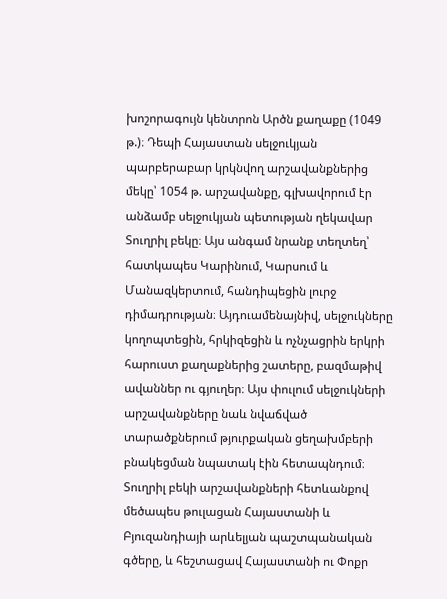խոշորագույն կենտրոն Արծն քաղաքը (1049 թ.)։ Դեպի Հայաստան սելջուկյան պարբերաբար կրկնվող արշավանքներից մեկը՝ 1054 թ. արշավանքը, գլխավորում էր անձամբ սելջուկյան պետության ղեկավար Տուղրիլ բեկը։ Այս անգամ նրանք տեղտեղ՝ հատկապես Կարինում, Կարսում և Մանազկերտում, հանդիպեցին լուրջ դիմադրության։ Այդուամենայնիվ, սելջուկները կողոպտեցին, հրկիզեցին և ոչնչացրին երկրի հարուստ քաղաքներից շատերը, բազմաթիվ ավաններ ու գյուղեր։ Այս փուլում սելջուկների արշավանքները նաև նվաճված տարածքներում թյուրքական ցեղախմբերի բնակեցման նպատակ էին հետապնդում։ Տուղրիլ բեկի արշավանքների հետևանքով մեծապես թուլացան Հայաստանի և Բյուզանդիայի արևելյան պաշտպանական գծերը, և հեշտացավ Հայաստանի ու Փոքր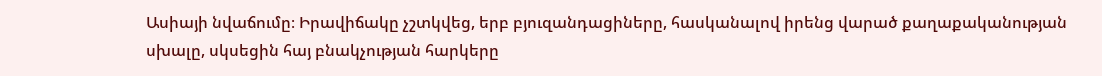Ասիայի նվաճումը։ Իրավիճակը չշտկվեց, երբ բյուզանդացիները, հասկանալով իրենց վարած քաղաքականության սխալը, սկսեցին հայ բնակչության հարկերը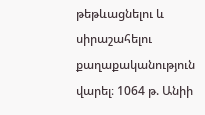թեթևացնելու և սիրաշահելու քաղաքականություն վարել։ 1064 թ. Անիի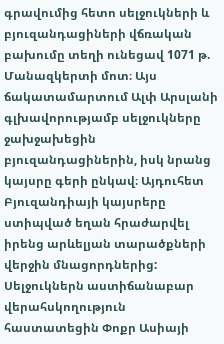գրավումից հետո սելջուկների և բյուզանդացիների վճռական բախումը տեղի ունեցավ 1071 թ. Մանազկերտի մոտ։ Այս ճակատամարտում Ալփ Արսլանի գլխավորությամբ սելջուկները ջախջախեցին բյուզանդացիներին, իսկ նրանց կայսրը գերի ընկավ։ Այդուհետ Բյուզանդիայի կայսրերը ստիպված եղան հրաժարվել իրենց արևելյան տարածքների վերջին մնացորդներից: Սելջուկներն աստիճանաբար վերահսկողություն հաստատեցին Փոքր Ասիայի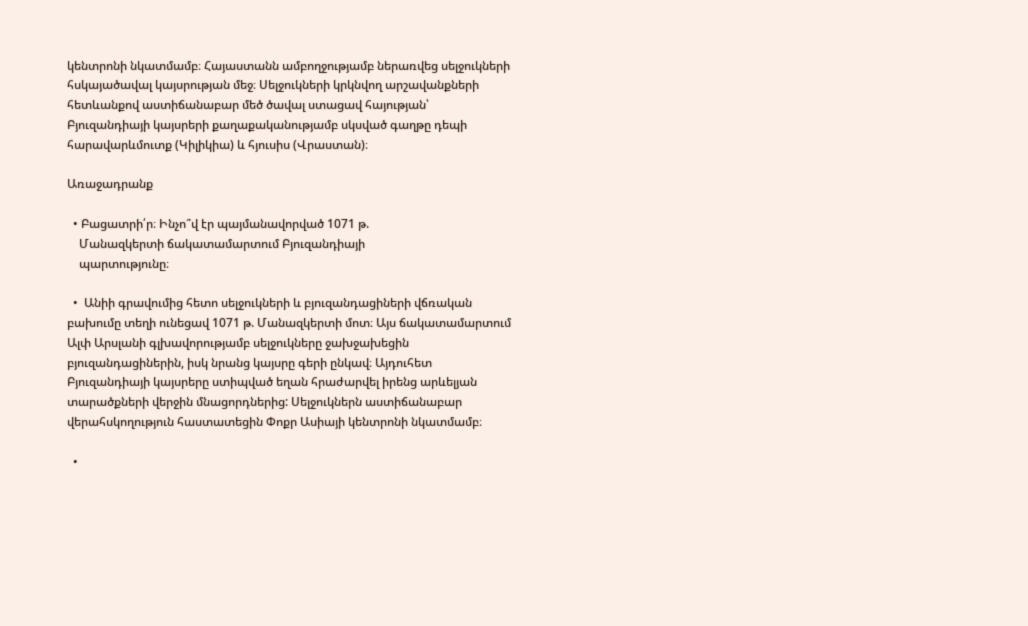կենտրոնի նկատմամբ։ Հայաստանն ամբողջությամբ ներառվեց սելջուկների հսկայածավալ կայսրության մեջ։ Սելջուկների կրկնվող արշավանքների հետևանքով աստիճանաբար մեծ ծավալ ստացավ հայության՝ Բյուզանդիայի կայսրերի քաղաքականությամբ սկսված գաղթը դեպի հարավարևմուտք (Կիլիկիա) և հյուսիս (Վրաստան)։

Առաջադրանք

  • Բացատրի՛ր։ Ինչո՞վ էր պայմանավորված 1071 թ.
    Մանազկերտի ճակատամարտում Բյուզանդիայի
    պարտությունը։

  •  Անիի գրավումից հետո սելջուկների և բյուզանդացիների վճռական բախումը տեղի ունեցավ 1071 թ. Մանազկերտի մոտ։ Այս ճակատամարտում Ալփ Արսլանի գլխավորությամբ սելջուկները ջախջախեցին բյուզանդացիներին, իսկ նրանց կայսրը գերի ընկավ։ Այդուհետ Բյուզանդիայի կայսրերը ստիպված եղան հրաժարվել իրենց արևելյան տարածքների վերջին մնացորդներից: Սելջուկներն աստիճանաբար վերահսկողություն հաստատեցին Փոքր Ասիայի կենտրոնի նկատմամբ։

  •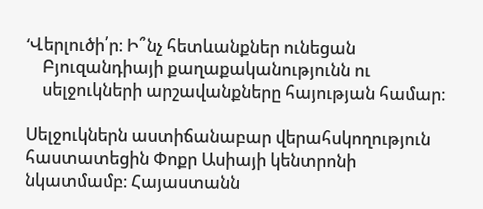‘Վերլուծի՛ր։ Ի՞նչ հետևանքներ ունեցան
    Բյուզանդիայի քաղաքականությունն ու
    սելջուկների արշավանքները հայության համար։

Սելջուկներն աստիճանաբար վերահսկողություն հաստատեցին Փոքր Ասիայի կենտրոնի նկատմամբ։ Հայաստանն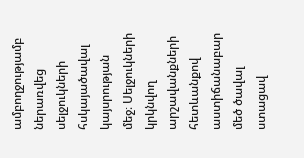ամբողջությամբ ներառվեց սելջուկների հսկայածավալ կայսրության մեջ։ Սելջուկների կրկնվող արշավանքների հետևանքով աստիճանաբար մեծ ծավալ ստացավ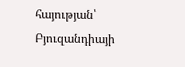հայության՝ Բյուզանդիայի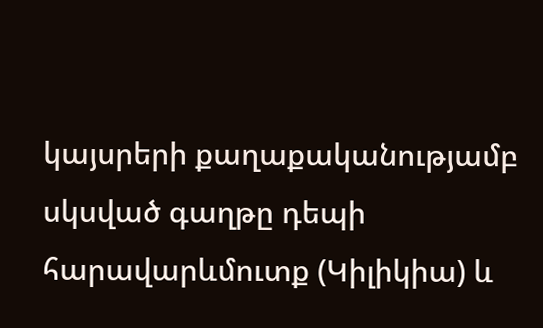կայսրերի քաղաքականությամբ սկսված գաղթը դեպի հարավարևմուտք (Կիլիկիա) և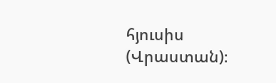հյուսիս (Վրաստան)։